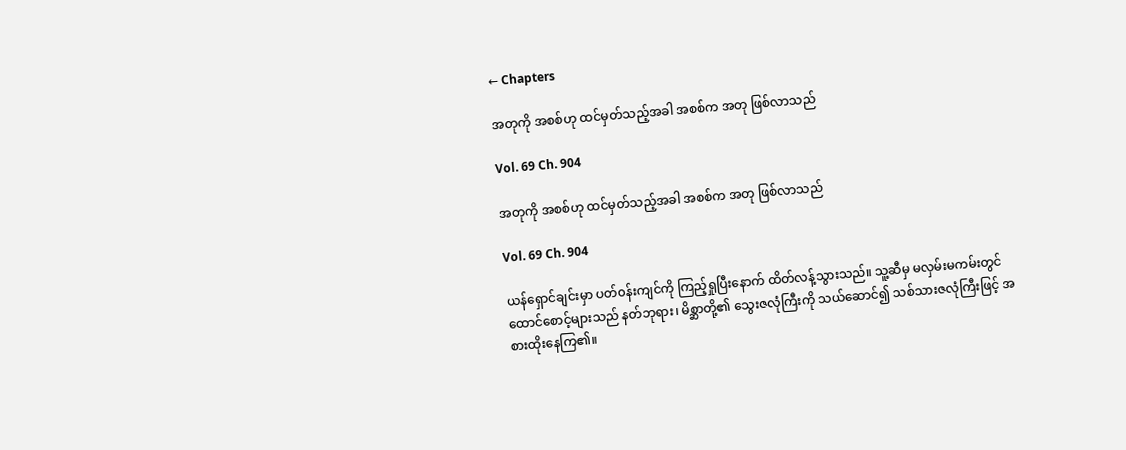← Chapters

အတုကို အစစ်ဟု ထင်မှတ်သည့်အခါ အစစ်က အတု ဖြစ်လာသည်

Vol. 69 Ch. 904

အတုကို အစစ်ဟု ထင်မှတ်သည့်အခါ အစစ်က အတု ဖြစ်လာသည်

Vol. 69 Ch. 904

ယန်ရှောင်ချင်းမှာ ပတ်၀န်းကျင်ကို ကြည့်ရှုပြီးနောက် ထိတ်လန့်သွားသည်။ သူ့ဆီမှ မလှမ်းမကမ်းတွင် ထောင်စောင့်များသည် နတ်ဘုရား၊ မိစ္ဆာတို့၏ သွေးဇလုံကြီးကို သယ်ဆောင်၍ သစ်သားဇလုံကြီးဖြင့် အစားထိုးနေကြ၏။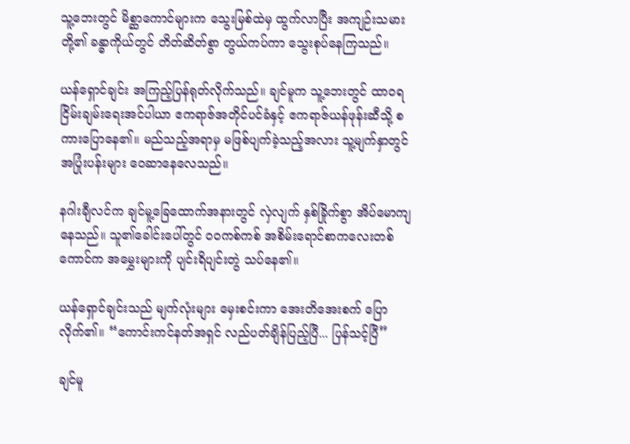သူ့ဘေးတွင် မိစ္ဆာကောင်များက သွေးမြစ်ထဲမှ ထွက်လာပြီး အကျဉ်းသမားတို့၏ ခန္ဓာကိုယ်‌တွင် တိတ်ဆိတ်စွာ တွယ်ကပ်ကာ သွေးစုပ်နေကြသည်။

ယန်ရှောင်ချင်း အကြည့်ပြန်ရုတ်လိုက်သည်။ ချင်မူက သူ့ဘေးတွင် ထာ၀ရငြိမ်းချမ်းရေးအင်ပါယာ ဧကရာဇ်အတိုင်ပင်ခံနှင့် ဧကရာဇ်ယန်ဖုန်းဆီသို့ စကားပြောနေ၏။ မည်သည့်အရာမှ မဖြစ်ပျက်ခဲ့သည့်အလား သူ့မျက်နှာတွင် အပြုံးပန်းများ ဝေဆာနေလေသည်။

နဂါးချီလင်က ချင်မူ့ခြေထောက်အနားတွင် လှဲလျက် နှစ်ခြိုက်စွာ အိပ်မောကျနေသည်။ သူ၏ခေါင်းပေါ်တွင် ၀၀ကစ်ကစ် အစိမ်းရောင်စာကလေးတစ်ကောင်က အမွှေးများကို ပျင်းရိပျင်းတွဲ သပ်နေ၏။

ယန်ရှောင်ချင်းသည် မျက်လုံးများ မှေးစင်းကာ အေးတိအေးစက် ပြောလိုက်၏။ “ကောင်းကင်နတ်အရှင် လည်ပတ်ချိန်ပြည့်ပြီ... ပြန်သင့်ပြီ”

ချင်မူ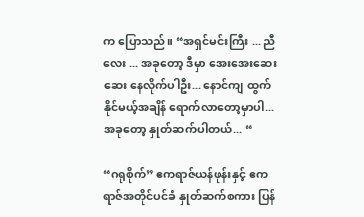က ပြောသည်။ “အရှင်မင်းကြီး ... ညီလေး ... အခုတော့ ဒီမှာ အေးအေးဆေးဆေး နေလိုက်ပါဦး... နောင်ကျ ထွက်နိုင်မယ့်အချိန် ရောက်လာတော့မှာပါ... အခုတော့ နှုတ်ဆက်ပါတယ်... “

“ဂရုစိုက်” ဧကရာဇ်ယန်ဖုန်းနှင့် ဧကရာဇ်အတိုင်ပင်ခံ နှုတ်ဆက်စကား ပြန်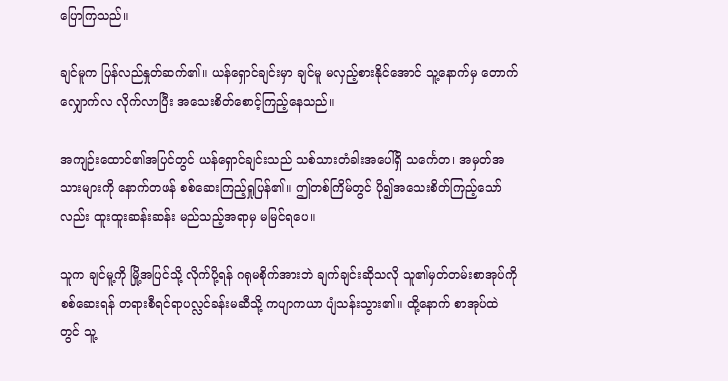ပြောကြသည်။

ချင်မူက ပြန်လည်နှုတ်ဆက်၏။ ယန်ရှောင်ချင်းမှာ ချင်မူ မလှည့်စားနိုင်အောင် သူ့နောက်မှ တောက်လျှောက်လ လိုက်လာပြီး အသေးစိတ်စောင့်ကြည့်နေသည်။

အကျဉ်းထောင်၏အပြင်တွင် ယန်ရှောင်ချင်းသည် သစ်သားတံခါး‌အပေါ်ရှိ သင်္ကေတ၊ အမှတ်အသားများကို နောက်တဖန် စစ်ဆေးကြည့်ရှုပြန်၏။ ဤတစ်ကြိမ်တွင် ပို၍အသေးစိတ်ကြည့်သော်လည်း ‌ထူးထူးဆန်းဆန်း မည်သည့်အရာမှ မမြင်ရပေ။

သူက ချင်မူ့ကို မြို့အပြင်သို့ လိုက်ပို့ရန် ဂရုမစိုက်အားဘဲ ချက်ချင်းဆိုသလို သူ၏မှတ်တမ်းစာအုပ်ကို စစ်ဆေးရန် တရားစီရင်ရာပလ္လင်ခန်းမဆီသို့ ကပျာကယာ ပျံသန်းသွား၏။ ထို့နောက် စာအုပ်ထဲတွင် သူ့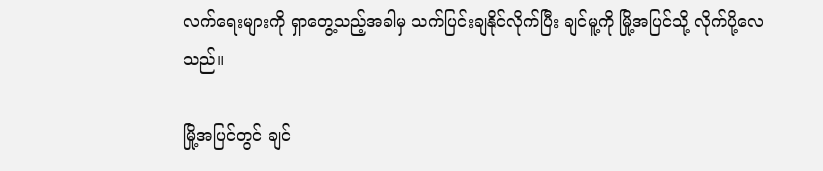လက်ရေးများကို ရှာတွေ့သည့်အခါမှ သက်ပြင်းချနိုင်လိုက်ပြီး ချင်မူ့ကို မြို့အပြင်သို့ လိုက်ပို့လေသည်။

မြို့အပြင်တွင် ချင်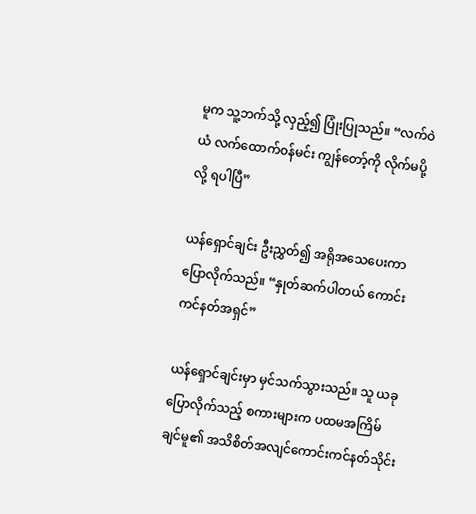မူက သူ့ဘက်သို့ လှည့်၍ ပြုံးပြုသည်။ “လက်ဝဲယံ လက်ထောက်၀န်မင်း ကျွန်တော့်ကို လိုက်မပို့လို့ ရပါပြီ”

ယန်ရှောင်ချင်း ဦးညွှတ်၍ အရိုအသေပေးကာ ပြောလိုက်သည်။ “နှုတ်ဆက်ပါတယ် ကောင်းကင်နတ်အရှင်”

ယန်ရှောင်ချင်းမှာ မှင်သက်သွားသည်။ သူ ယခုပြောလိုက်သည့် စကားများက ပထမအကြိမ် ချင်မူ၏ အသိစိတ်အလျင်ကောင်းကင်နတ်သိုင်း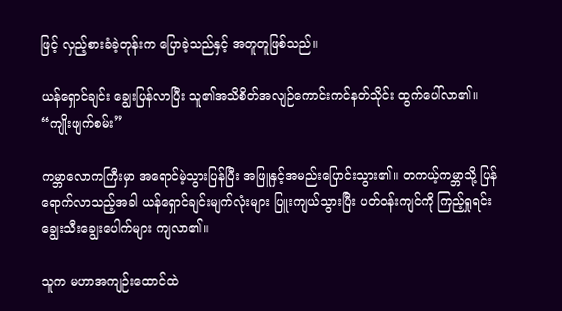ဖြင့် လှည့်စားခံခဲ့တုန်းက ပြောခဲ့သည်နှင့် အတူတူဖြစ်သည်။

ယန်ရှောင်ချင်း ချွေးပြန်လာပြီး သူ၏အသိစိတ်အလျဉ်ကောင်းကင်နတ်သိုင်း ထွက်ပေါ်လာ၏။ “ကျိုးဖျက်စမ်း”

ကမ္ဘာလောကကြီးမှာ အရောင်မဲ့သွားပြန်ပြီး အဖြူနှင့်အမည်းပြောင်းသွား၏။ တကယ့်ကမ္ဘာသို့ ပြန်ရောက်လာသည့်အခါ ယန်ရှောင်ချင်းမျက်လုံးများ ပြူးကျယ်သွားပြီး ‌ပတ်၀န်းကျင်ကို ကြည့်ရှုရင်း ချွေးသီးချွေးပေါက်များ ကျလာ၏။

သူက မဟာအကျဉ်းထောင်ထဲ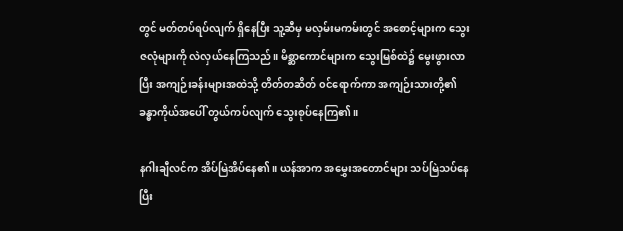တွင် မတ်တပ်ရပ်လျက် ရှိနေပြီး သူ့ဆီမှ မလှမ်းမကမ်းတွင် အစောင့်များက သွေးဇလုံများကို လဲလှယ်နေကြသည်။ မိစ္ဆာကောင်များက သွေးမြစ်ထဲ၌ မွေးဖွားလာပြီး အကျဉ်းခန်းများအထဲသို့ တိတ်တဆိတ် ၀င်ရောက်ကာ အကျဉ်းသားတို့၏ခန္ဓာကိုယ်အပေါ် တွယ်ကပ်လျက် သွေးစုပ်နေကြ၏။

နဂါးချီလင်က အိပ်မြဲအိပ်နေ၏။ ယန်အာက အမွှေးအတောင်များ သပ်မြဲသပ်နေပြီး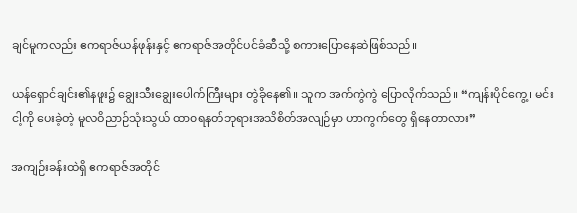ချင်မူကလည်း ဧကရာဇ်ယန်ဖုန်းနှင့် ဧကရာဇ်အတိုင်ပင်ခံဆီသို့ စကားပြောနေဆဲဖြစ်သည်။

ယန်ရှောင်ချင်း၏နဖူး၌ ချွေးသီးချွေးပေါက်ကြီးများ တွဲခိုနေ၏။ သူက အက်ကွဲကွဲ ပြောလိုက်သည်။ “ကျန်းပိုင်ကွေ့၊ မင်း ငါ့ကို ပေးခဲ့တဲ့ မူလဝိညာဉ်သုံးသွယ် ထာ၀ရနတ်ဘုရားအသိစိတ်အလျဉ်မှာ ဟာကွက်တွေ ရှိနေတာလား”

အကျဉ်းခန်းထဲရှိ ဧကရာဇ်အတိုင်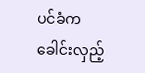ပင်ခံက ခေါင်းလှည့်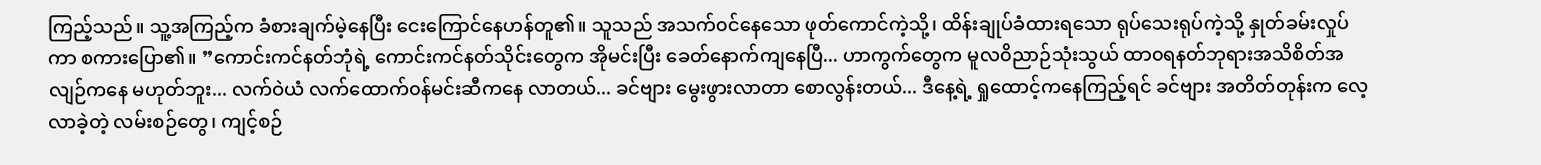ကြည့်သည်။ သူ့အကြည့်က ခံစားချက်မဲ့နေပြီး ငေးကြောင်နေဟန်တူ၏။ သူသည် အသက်၀င်နေသော ဖုတ်ကောင်ကဲ့သို့၊ ထိန်းချုပ်ခံထားရသော ရုပ်သေးရုပ်ကဲ့သို့ နှုတ်ခမ်းလှုပ်ကာ စကားပြော၏။ ‌”ကောင်းကင်နတ်ဘုံရဲ့ ကောင်းကင်နတ်သိုင်းတွေက အိုမင်းပြီး ခေတ်‌နောက်ကျနေပြီ... ဟာကွက်တွေက မူလ၀ိညာဉ်သုံးသွယ် ထာ၀ရနတ်ဘုရားအသိစိတ်အလျဉ်ကနေ မဟုတ်ဘူး... လက်ဝဲယံ လက်‌ထောက်၀န်မင်းဆီကနေ လာတယ်... ခင်ဗျား ‌မွေးဖွားလာတာ စောလွန်းတယ်... ဒီနေ့ရဲ့ ရှုထောင့်ကနေကြည့်ရင် ခင်ဗျား အတိတ်တုန်းက လေ့လာခဲ့တဲ့ လမ်းစဉ်တွေ၊ ကျင့်စဉ်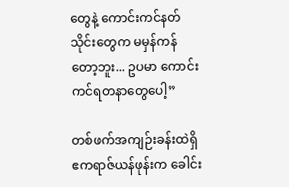တွေနဲ့ ကောင်းကင်နတ်သိုင်းတွေက မမှန်ကန်တော့ဘူး... ဥပမာ ကောင်းကင်ရတနာတွေပေါ့”

တစ်ဖက်အကျဉ်းခန်းထဲရှိ ဧကရာဇ်ယန်ဖုန်းက ခေါင်း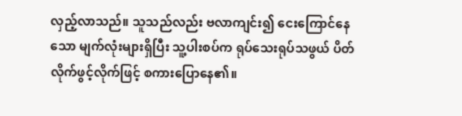လှည့်လာသည်။ သူသည်လည်း ဗလာကျင်း၍ ငေးကြောင်နေသော မျက်လုံးများရှိပြီး သူ့ပါးစပ်က ရုပ်သေးရုပ်သဖွယ် ပိတ်လိုက်ဖွင့်လိုက်ဖြင့် စကားပြောနေ၏။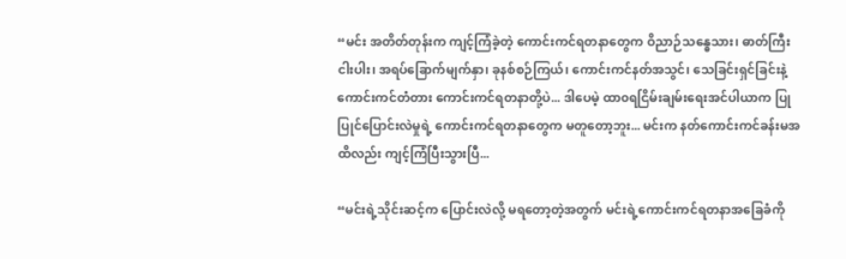“မင်း အတိတ်တုန်းက ကျင့်ကြံ‌ခဲ့တဲ့ ကောင်းကင်ရတနာတွေက ဝိညာဉ်သန္ဓေသား၊ ဓာတ်ကြီးငါးပါး၊ အရပ်ခြောက်မျက်နှာ၊ ခုနစ်စဉ်ကြယ်၊ ကောင်းကင်နတ်အသွင်၊ သေခြင်းရှင်ခြင်းနဲ့ ကောင်းကင်တံတား ကောင်းကင်ရတနာတို့ပဲ... ဒါပေမဲ့ ထာ၀ရငြိမ်းချမ်းရေးအင်ပါယာက ပြုပြုင်ပြောင်းလဲမှုရဲ့ ကောင်းကင်ရတနာတွေက မတူတော့ဘူး... မင်းက နတ်ကောင်းကင်ခန်းမအထိလည်း ကျင့်ကြံပြီးသွားပြီ...

“မင်းရဲ့သိုင်းဆင့်က ပြောင်းလဲလို့ မရတော့တဲ့အတွက် မင်းရဲ့ကောင်းကင်ရတနာ‌အခြေခံကို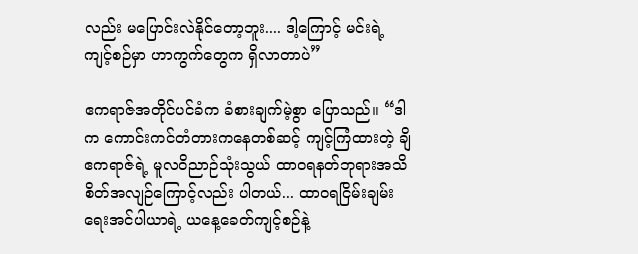လည်း မပြောင်းလဲနိုင်တော့ဘူး.... ဒါ့ကြောင့် မင်းရဲ့ ကျင့်စဉ်မှာ ဟာကွက်တွေက ရှိလာတာပဲ”

ဧကရာဇ်အတိုင်ပင်ခံက ခံစားချက်မဲ့စွာ ပြောသည်။ “ဒါက ကောင်းကင်တံတားကနေတစ်ဆင့် ကျင့်ကြံထားတဲ့ ချိဧကရာဇ်ရဲ့ မူလဝိညာဉ်သုံးသွယ် ထာ၀ရနတ်ဘုရားအသိစိတ်အလျဉ်ကြောင့်လည်း ပါတယ်... ထာ၀ရငြိမ်းချမ်းရေးအင်ပါယာရဲ့ ယနေ့ခေတ်ကျင့်စဉ်နဲ့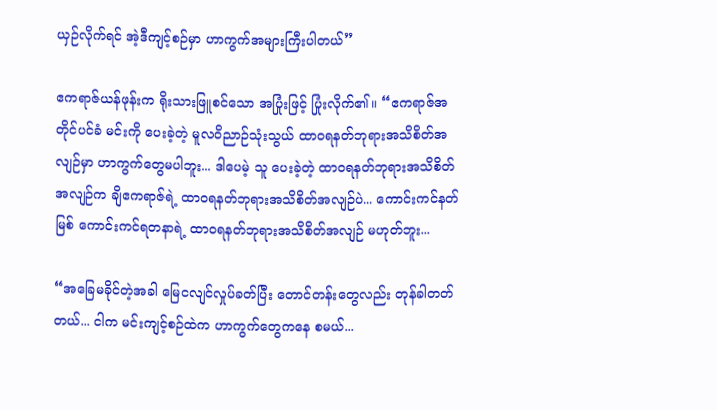ယှဉ်လိုက်ရင် အဲ့ဒီကျင့်စဉ်မှာ ဟာကွက်အများကြီးပါတယ်”

ဧကရာဇ်ယန်ဖုန်းက ရိုးသားဖြူစင်သော အပြုံးဖြင့် ပြုံးလိုက်၏။ “ဧကရာဇ်အတိုင်ပင်ခံ မင်းကို ပေးခဲ့တဲ့ မူလဝိညာဉ်သုံးသွယ် ထာ၀ရနတ်ဘုရားအသိစိတ်အလျဉ်မှာ ဟာကွက်တွေမပါဘူး... ဒါပေမဲ့ သူ ပေးခဲ့တဲ့ ထာ၀ရနတ်ဘုရားအသိစိတ်အလျဉ်က ချိဧကရာဇ်ရဲ့ ထာ၀ရနတ်ဘုရားအသိစိတ်အလျဉ်ပဲ... ကောင်းကင်နတ်မြစ် ကောင်းကင်ရတနာရဲ့ ထာ၀ရနတ်ဘုရားအသိစိတ်အလျဉ် မဟုတ်ဘူး...

“အခြေမခိုင်တဲ့အခါ မြေငလျင်လှုပ်ခတ်ပြီး တောင်တန်းတွေလည်း တုန်ခါတတ်တယ်... ငါက မင်းကျင့်စဉ်‌ထဲက ဟာကွက်တွေကနေ စမယ်...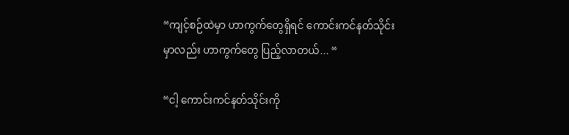“ကျင့်စဉ်ထဲမှာ ဟာကွက်တွေရှိရင် ကောင်းကင်နတ်သိုင်းမှာလည်း ဟာကွက်တွေ ပြည့်လာတယ်... “

“ငါ့ ကောင်းကင်နတ်သိုင်းကို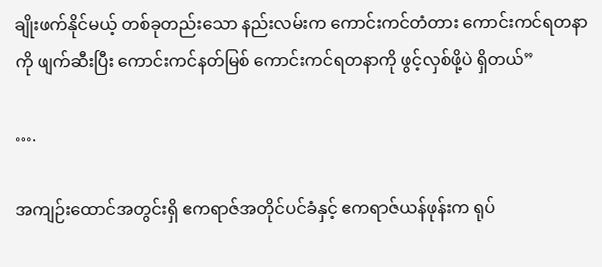ချိုးဖက်နိုင်မယ့် တစ်ခုတည်းသော နည်းလမ်းက ကောင်းကင်တံတား ကောင်းကင်ရတနာကို ဖျက်ဆီးပြီး ကောင်းကင်နတ်မြစ် ကောင်းကင်ရတနာကို ဖွင့်လှစ်ဖို့ပဲ ရှိတယ်”

….

အကျဉ်းထောင်အတွင်းရှိ ဧကရာဇ်အတိုင်ပင်ခံနှင့် ဧကရာဇ်ယန်ဖုန်းက ရုပ်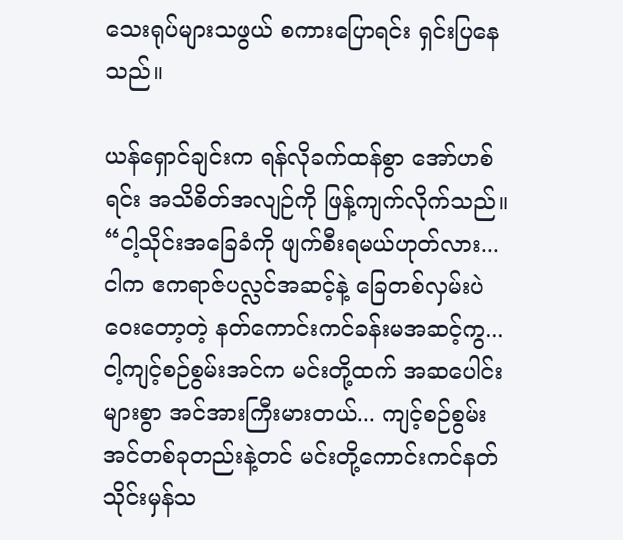သေးရုပ်များသဖွယ် စကားပြောရင်း ရှင်းပြနေသည်။

ယန်ရှောင်ချင်းက ရန်လိုခက်ထန်စွာ အော်ဟစ်ရင်း အသိစိတ်အလျဉ်ကို ဖြန့်ကျက်လိုက်သည်။ “ငါ့သိုင်းအခြေခံကို ဖျက်စီးရမယ်ဟုတ်လား... ငါက ဧကရာဇ်ပလ္လင်အဆင့်နဲ့ ခြေတစ်လှမ်းပဲ ဝေးတော့တဲ့ နတ်ကောင်းကင်ခန်းမအဆင့်ကွ... ငါ့ကျင့်စဉ်စွမ်းအင်က မင်းတို့ထက် အဆပေါင်းများစွာ အင်အားကြီးမားတယ်... ကျင့်စဉ်စွမ်းအင်တစ်ခုတည်းနဲ့တင် မင်းတို့ကောင်းကင်နတ်သိုင်းမှန်သ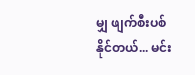မျှ ဖျက်စီးပစ်နိုင်တယ်... မင်း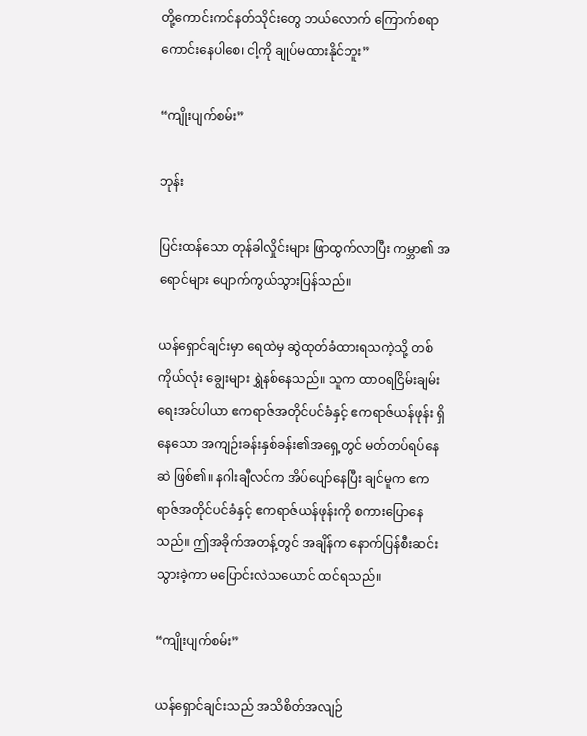တို့ကောင်းကင်နတ်သိုင်းတွေ ဘယ်လောက် ကြောက်စရာကောင်းနေပါစေ၊ ငါ့ကို ချုပ်မထားနိုင်ဘူး”

“ကျိုးပျက်စမ်း”

ဘုန်း

ပြင်းထန်သော တုန်ခါလှိုင်းများ ဖြာထွက်လာပြီး ကမ္ဘာ၏ အရောင်များ ပျောက်ကွယ်သွားပြန်သည်။

ယန်ရှောင်ချင်းမှာ ရေထဲမှ ဆွဲထုတ်ခံထားရသကဲ့သို့ တစ်ကိုယ်လုံး ချွေးများ ရွှဲနစ်နေသည်။ သူက ထာဝရငြိမ်းချမ်းရေးအင်ပါယာ ဧကရာဇ်အတိုင်ပင်ခံနှင့် ဧကရာဇ်ယန်ဖုန်း ရှိနေသော အကျဉ်းခန်းနှစ်ခန်း၏အရှေ့တွင် မတ်တပ်ရပ်နေဆဲ ဖြစ်၏။ နဂါးချီလင်က အိပ်ပျော်နေပြီး ချင်မူက ဧကရာဇ်အတိုင်ပင်ခံနှင့် ဧကရာဇ်ယန်ဖုန်းကို စကားပြောနေသည်။ ဤအခိုက်အတန့်တွင် အချိန်က နောက်ပြန်စီးဆင်းသွားခဲ့ကာ မပြောင်းလဲသယောင် ထင်ရသည်။

“ကျိုးပျက်စမ်း”

ယန်ရှောင်ချင်းသည် အသိစိတ်အလျဉ်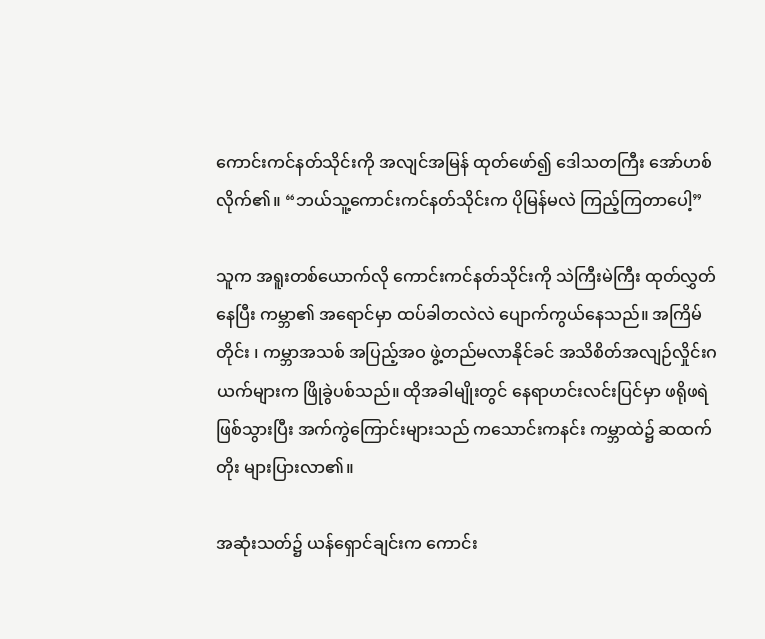ကောင်းကင်နတ်သိုင်းကို အလျင်အမြန် ထုတ်ဖော်၍ ဒေါသတကြီး အော်ဟစ်လိုက်၏။ “ဘယ်သူ့ကောင်းကင်နတ်သိုင်းက ပိုမြန်မလဲ ကြည့်ကြတာပေါ့”

သူက အရူးတစ်ယောက်လို ကောင်းကင်နတ်သိုင်းကို သဲကြီးမဲကြီး ထုတ်လွှတ်နေပြီး ကမ္ဘာ၏ အရောင်မှာ ထပ်ခါတလဲလဲ ပျောက်ကွယ်နေသည်။ အကြိမ်တိုင်း ၊ ကမ္ဘာအသစ် အပြည့်အဝ ဖွဲ့တည်မလာနိုင်ခင် အသိစိတ်အလျဉ်လှိုင်းဂယက်များက ဖြိုခွဲပစ်သည်။ ထိုအခါမျိုးတွင် နေရာဟင်းလင်းပြင်မှာ ဖရိုဖရဲဖြစ်သွားပြီး အက်ကွဲကြောင်းများသည် ကသောင်းကနင်း ကမ္ဘာထဲ၌ ဆထက်တိုး များပြားလာ၏။

အဆုံးသတ်၌ ယန်ရှောင်ချင်းက ကောင်း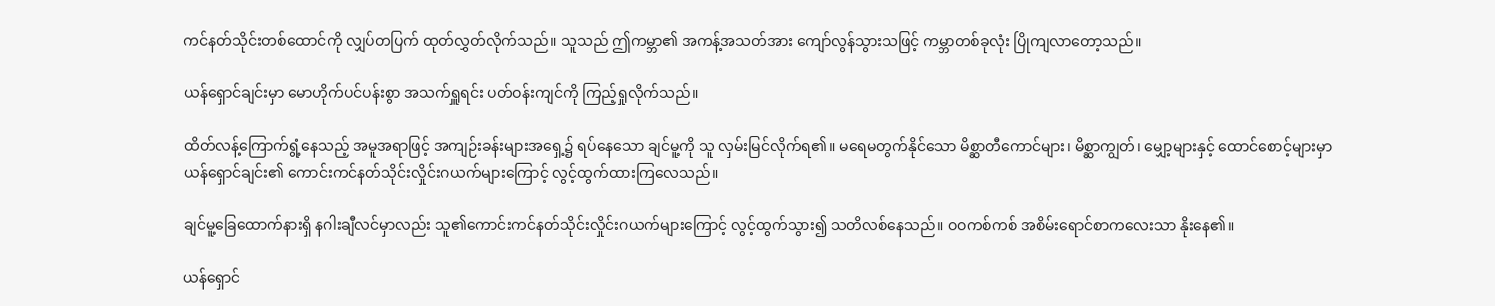ကင်နတ်သိုင်းတစ်ထောင်ကို လျှပ်တပြက် ထုတ်လွှတ်လိုက်သည်။ သူသည် ဤကမ္ဘာ၏ အကန့်အသတ်အား ကျော်လွန်သွားသဖြင့် ကမ္ဘာတစ်ခုလုံး ပြိုကျလာတော့သည်။

ယန်ရှောင်ချင်းမှာ မောဟိုက်ပင်ပန်းစွာ အသက်ရှူရင်း ပတ်ဝန်းကျင်ကို ကြည့်ရှုလိုက်သည်။

ထိတ်လန့်ကြောက်ရွံ့နေသည့် အမူအရာဖြင့် အကျဉ်းခန်းများအရှေ့၌ ရပ်နေသော ချင်မူ့ကို သူ လှမ်းမြင်လိုက်ရ၏။ မရေမတွက်နိုင်သော မိစ္ဆာတီကောင်များ၊ မိစ္ဆာကျွတ်၊ မျှော့များနှင့် ထောင်စောင့်များမှာ ယန်ရှောင်ချင်း၏ ကောင်းကင်နတ်သိုင်းလှိုင်းဂယက်များကြောင့် လွင့်ထွက်ထားကြလေသည်။

ချင်မူ့ခြေထောက်နားရှိ နဂါးချီလင်မှာလည်း သူ၏ကောင်းကင်နတ်သိုင်းလှိုင်းဂယက်များကြောင့် လွင့်ထွက်သွား၍ သတိလစ်နေသည်။ ဝဝကစ်ကစ် အစိမ်းရောင်စာကလေးသာ နိုးနေ၏။

ယန်ရှောင်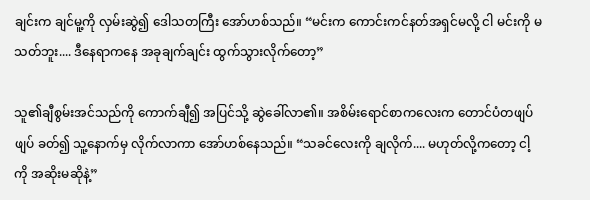ချင်းက ချင်မူ့ကို လှမ်းဆွဲ၍ ဒေါသတကြီး အော်ဟစ်သည်။ “မင်းက ကောင်းကင်နတ်အရှင်မလို့ ငါ မင်းကို မသတ်ဘူး.... ဒီနေရာကနေ အခုချက်ချင်း ထွက်သွားလိုက်တော့”

သူ၏ချီစွမ်းအင်သည်ကို ကောက်ချီ၍ အပြင်သို့ ဆွဲခေါ်လာ၏။ အစိမ်း‌‌ရောင်စာကလေးက တောင်ပံတဖျပ်ဖျပ် ခတ်၍ သူ့နောက်မှ လိုက်လာကာ အော်ဟစ်နေသည်။ “သခင်လေးကို ချလိုက်.... မဟုတ်လို့ကတော့ ငါ့ကို အဆိုးမဆိုနဲ့”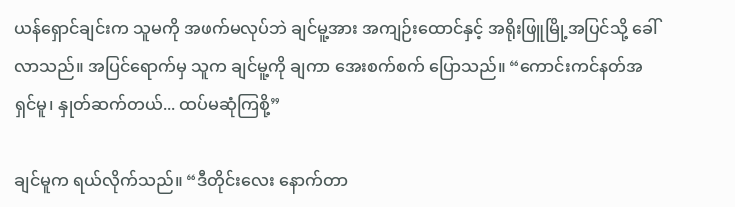ယန်ရှောင်ချင်းက သူမကို အဖက်မလုပ်ဘဲ ချင်မူ့အား အကျဉ်းထောင်နှင့် အရိုးဖြူမြို့အပြင်သို့ ခေါ်လာသည်။ အပြင်ရောက်မှ သူက ချင်မူ့ကို ချကာ အေးစက်စက် ပြောသည်။ “ကောင်းကင်နတ်အရှင်မူ၊ နှုတ်ဆက်တယ်... ထပ်မဆုံကြစို့”

ချင်မူက ရယ်လိုက်သည်။ “ဒီတိုင်းလေး နောက်တာ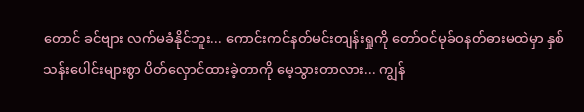တောင် ခင်ဗျား လက်မခံနိုင်ဘူး... ကောင်းကင်နတ်မင်းတျန်းရှုကို တော်ဝင်မုခ်ဝနတ်ဓားမထဲမှာ နှစ်သန်းပေါင်းများစွာ ပိတ်လှောင်ထားခဲ့တာကို မေ့သွားတာလား... ကျွန်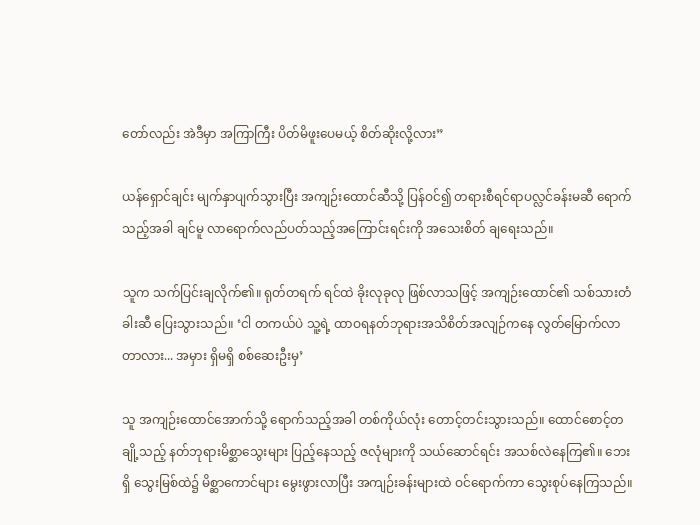တော်လည်း အဲဒီမှာ အကြာကြီး ပိတ်မိဖူးပေမယ့် စိတ်ဆိုးလို့လား”

ယန်ရှောင်ချင်း မျက်နှာပျက်သွားပြီး အကျဉ်းထောင်ဆီသို့ ပြန်ဝင်၍ တရားစီရင်ရာပလ္လင်ခန်းမဆီ ရောက်သည့်အခါ ချင်မူ လာရောက်လည်ပတ်သည့်အကြောင်းရင်းကို အသေးစိတ် ချရေးသည်။

သူက သက်ပြင်းချလိုက်၏။ ရုတ်တရက် ရင်ထဲ ခိုးလုခုလု ဖြစ်လာသဖြင့် အကျဉ်းထောင်၏ သစ်သားတံခါးဆီ ပြေးသွားသည်။ ‘ငါ တကယ်ပဲ သူ့ရဲ့ ထာဝရနတ်ဘုရားအသိစိတ်အလျဉ်ကနေ လွတ်မြောက်လာတာလား... အမှား ရှိမရှိ စစ်ဆေးဦးမှ’

သူ အကျဉ်းထောင်အောက်သို့ ရောက်သည့်အခါ တစ်ကိုယ်လုံး တောင့်တင်းသွားသည်။ ထောင်စောင့်တချို့သည့် နတ်ဘုရားမိစ္ဆာသွေးများ ပြည့်နေသည့် ဇလုံများကို သယ်ဆောင်ရင်း အသစ်လဲနေကြ၏။ ဘေးရှိ သွေးမြစ်ထဲ၌ မိစ္ဆာကောင်များ မွေးဖွားလာပြီး အကျဉ်းခန်းများထဲ ဝင်ရောက်ကာ သွေးစုပ်နေကြသည်။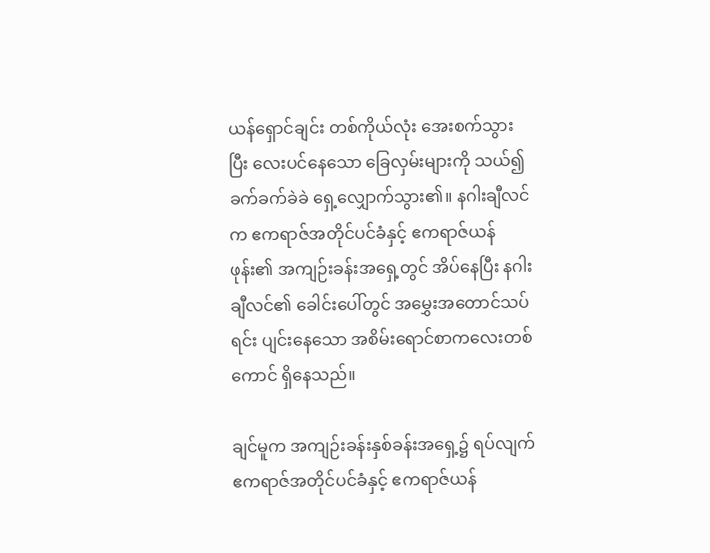ယန်ရှောင်ချင်း တစ်ကိုယ်လုံး အေးစက်သွားပြီး လေးပင်နေသော ခြေလှမ်းများကို သယ်၍ ခက်ခက်ခဲခဲ ရှေ့လျှောက်သွား၏။ နဂါးချီလင်က ဧကရာဇ်အတိုင်ပင်ခံနှင့် ဧကရာဇ်ယန်ဖုန်း၏ အကျဉ်းခန်းအရှေ့တွင် အိပ်နေပြီး နဂါးချီလင်၏ ခေါင်းပေါ်တွင် အမွှေးအတောင်သပ်ရင်း ပျင်းနေ‌သော အစိမ်းရောင်စာကလေးတစ်ကောင် ရှိနေသည်။

ချင်မူက အကျဉ်းခန်းနှစ်ခန်းအရှေ့၌ ရပ်လျက် ဧကရာဇ်အတိုင်ပင်ခံနှင့် ဧကရာဇ်ယန်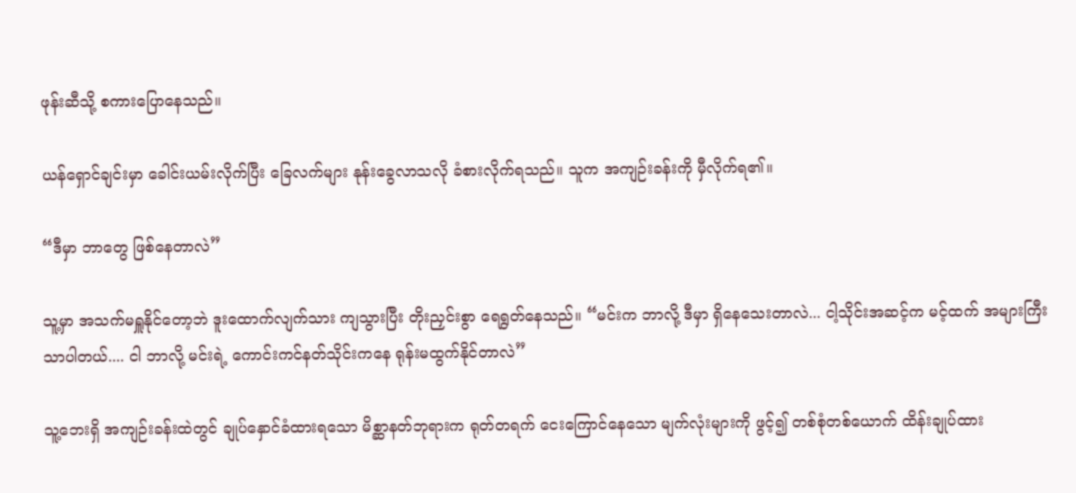ဖုန်းဆီသို့ စကားပြောနေသည်။

ယန်ရှောင်ချင်းမှာ ခေါင်းယမ်းလိုက်ပြီး ခြေလက်များ နုန်းခွေလာသလို ခံစားလိုက်ရသည်။ သူက အကျဉ်းခန်းကို မှီလိုက်ရ၏။

“ဒီမှာ ဘာတွေ ဖြစ်နေတာလဲ”

သူ့မှာ အသက်မရှူနိုင်တော့ဘဲ ဒူးထောက်လျက်သား ကျသွားပြီး တိုးညှင်းစွာ ရေရွတ်နေသည်။ “မင်းက ဘာလို့ ဒီမှာ ရှိနေသေးတာလဲ... ငါ့သိုင်းအဆင့်က မင့်ထက် အများကြီး သာပါတယ်.... ငါ ဘာလို့ မင်းရဲ့ ကောင်းကင်နတ်သိုင်းကနေ ရုန်းမထွက်နိုင်တာလဲ”

သူ့ဘေးရှိ အကျဉ်းခန်းထဲတွင် ချုပ်နှောင်ခံထားရသော မိစ္ဆာနတ်ဘုရားက ရုတ်တရက် ငေးကြောင်နေသော မျက်လုံးများကို ဖွင့်၍ တစ်စုံတစ်ယောက် ထိန်းချုပ်ထား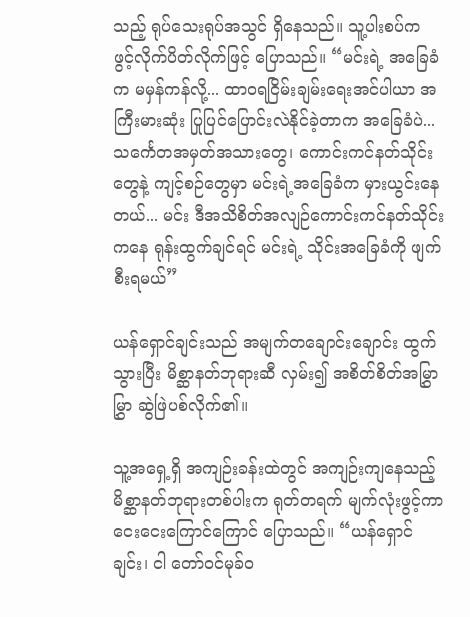သည့် ရုပ်‌သေးရုပ်အသွင် ရှိနေသည်။ သူ့ပါးစပ်က ဖွင့်လိုက်ပိတ်လိုက်ဖြင့် ပြောသည်။ “မင်းရဲ့ အခြေခံက မမှန်ကန်လို့... ထာဝရငြိမ်းချမ်းရေးအင်ပါယာ အကြီးမားဆုံး ပြုပြင်ပြောင်းလဲနိုင်ခဲ့တာက အခြေခံပဲ... သင်္ကေတအမှတ်အသားတွေ၊ ကောင်းကင်နတ်သိုင်းတွေနဲ့ ကျင့်စဉ်တွေမှာ မင်းရဲ့အခြေခံက မှားယွင်းနေတယ်... မင်း ဒီအသိစိတ်အလျဉ်ကောင်းကင်နတ်သိုင်းကနေ ရုန်းထွက်ချင်ရင် မင်းရဲ့ သိုင်းအခြေခံကို ဖျက်စီးရမယ်”

ယန်ရှောင်ချင်းသည် အမျက်တချောင်းချောင်း ထွက်သွားပြီး မိစ္ဆာနတ်ဘုရားဆီ လှမ်း၍ အစိတ်စိတ်အမြွှာမြွှာ ဆွဲဖြဲပစ်လိုက်၏။

သူ့အရှေ့ရှိ အကျဉ်းခန်းထဲတွင် အကျဉ်းကျနေသည့် မိစ္ဆာနတ်ဘုရားတစ်ပါးက ရုတ်တရက် မျက်လုံးဖွင့်ကာ ငေးငေးကြောင်ကြောင် ပြောသည်။ “ယန်ရှောင်ချင်း၊ ငါ တော်ဝင်မုခ်ဝ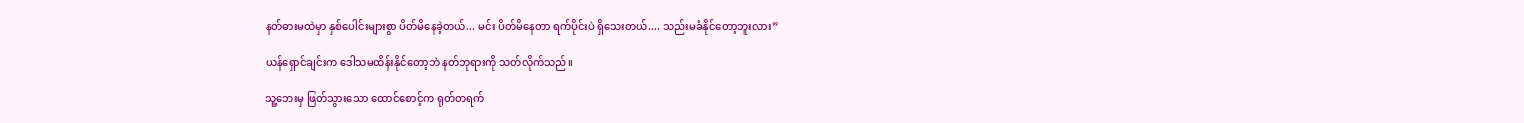နတ်ဓားမထဲမှာ နှစ်ပေါင်းများစွာ ပိတ်မိနေခဲ့တယ်... မင်း ပိတ်မိနေတာ ရက်ပိုင်းပဲ ရှိသေးတယ်.... သည်းမခံနိုင်တော့ဘူးလား”

ယန်ရှောင်ချင်းက ‌ဒေါသမထိန်းနိုင်တော့ဘဲ နတ်ဘုရားကို သတ်လိုက်သည်။

သူ့ဘေးမှ ဖြတ်သွားသော ထောင်စောင့်က ရုတ်တရက်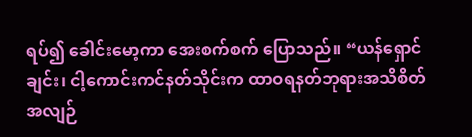ရပ်၍ ခေါင်းမော့ကာ အေးစက်စက် ပြောသည်။ “ယန်ရှောင်ချင်း၊ ငါ့ကောင်းကင်နတ်သိုင်းက ထာဝရနတ်ဘုရားအသိစိတ်အလျဉ်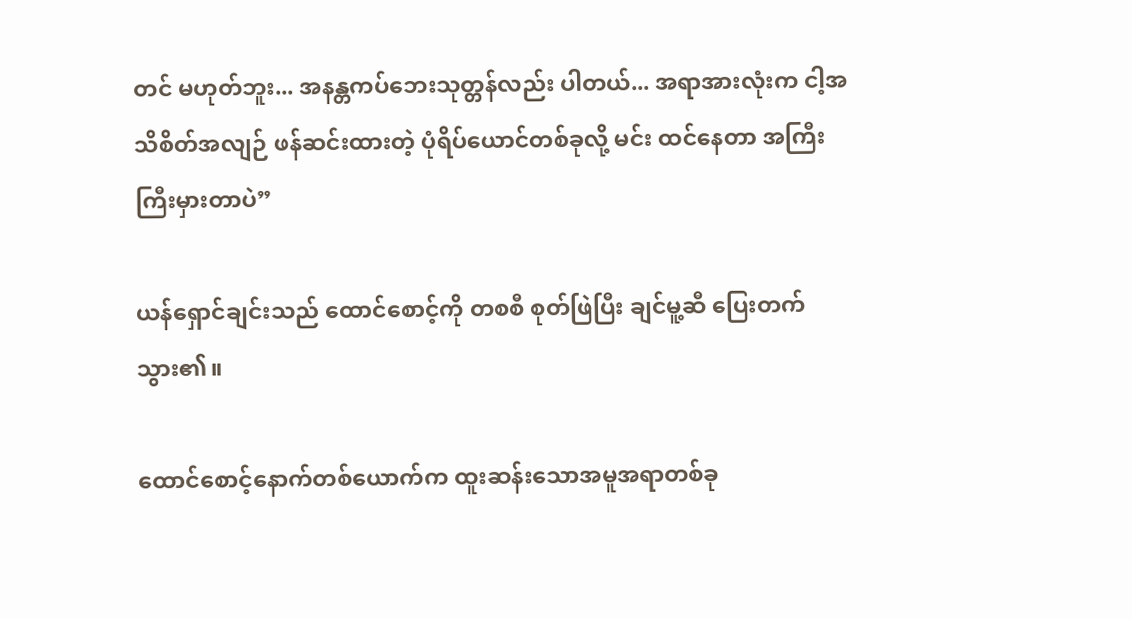တင် မဟုတ်ဘူး... အနန္တကပ်ဘေးသုတ္တန်လည်း ပါတယ်... အရာအားလုံးက ငါ့အသိစိတ်အလျဉ် ဖန်ဆင်းထားတဲ့ ပုံရိပ်ယောင်တစ်ခုလို့ မင်း ထင်နေတာ အကြီးကြီးမှားတာပဲ”

ယန်ရှောင်ချင်းသည် ထောင်စောင့်ကို တစစီ စုတ်ဖြဲပြီး ချင်မူ့ဆီ ပြေးတက်သွား၏။

ထောင်စောင့်နောက်တစ်ယောက်က ထူးဆန်းသောအမူအရာတစ်ခု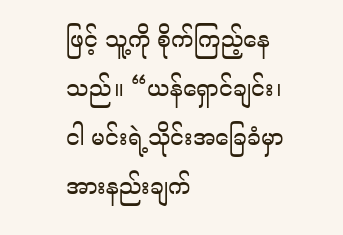ဖြင့် သူ့ကို စိုက်ကြည့်နေသည်။ “ယန်‌ရှောင်ချင်း၊ ငါ မင်းရဲ့သိုင်းအခြေခံမှာ အားနည်းချက်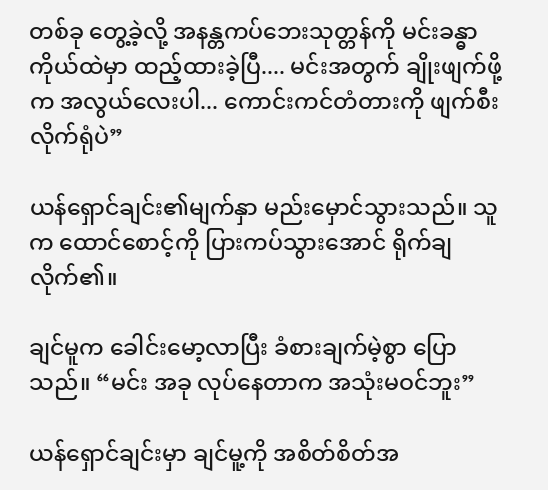တစ်ခု တွေ့ခဲ့လို့ အနန္တကပ်ဘေးသုတ္တန်ကို မင်းခန္ဓာကိုယ်ထဲမှာ ထည့်ထားခဲ့ပြီ.... မင်းအတွက် ချိုးဖျက်ဖို့က အလွယ်လေးပါ... ကောင်းကင်တံတားကို ဖျက်စီးလိုက်ရုံပဲ”

ယန်ရှောင်ချင်း၏မျက်နှာ မည်းမှောင်သွားသည်။ သူက ထောင်စောင့်ကို ပြားကပ်သွားအောင် ရိုက်ချလိုက်၏။

ချင်မူက ခေါင်းမော့လာပြီး ခံစားချက်မဲ့စွာ ပြောသည်။ “မင်း အခု လုပ်နေတာက အသုံးမဝင်ဘူး”

ယန်ရှောင်ချင်းမှာ ချင်မူ့ကို အစိတ်စိတ်အ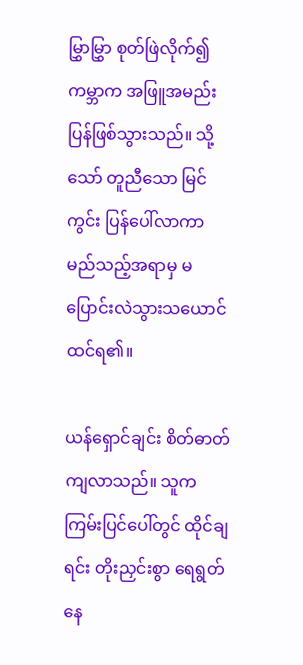မြွှာမြွှာ စုတ်ဖြဲလိုက်၍ ကမ္ဘာက အဖြူအမည်း ပြန်ဖြစ်သွားသည်။ သို့သော် တူညီသော မြင်ကွင်း ပြန်ပေါ်လာကာ မည်သည့်အရာမှ မပြောင်းလဲသွားသယောင် ထင်ရ၏။

ယန်ရှောင်ချင်း စိတ်ဓာတ်ကျလာသည်။ သူက ကြမ်းပြင်ပေါ်တွင် ထိုင်ချရင်း တိုးညှင်းစွာ ရေရွတ်နေ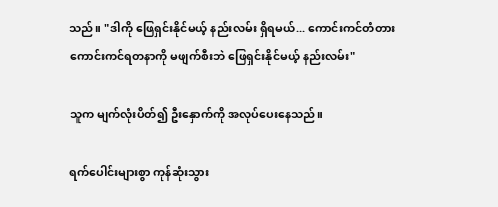သည်။ "ဒါကို ဖြေရှင်းနိုင်မယ့် နည်းလမ်း ရှိရမယ်... ကောင်းကင်တံတား ကောင်းကင်ရတနာကို မဖျက်စီးဘဲ ဖြေရှင်းနိုင်မယ့် နည်းလမ်း"

သူက မျက်လုံးပိတ်၍ ဦးနှောက်ကို အလုပ်ပေးနေသည်။

ရက်ပေါင်းများစွာ ကုန်ဆုံးသွား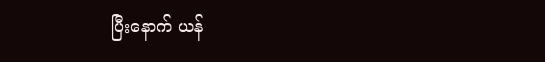ပြီးနောက် ယန်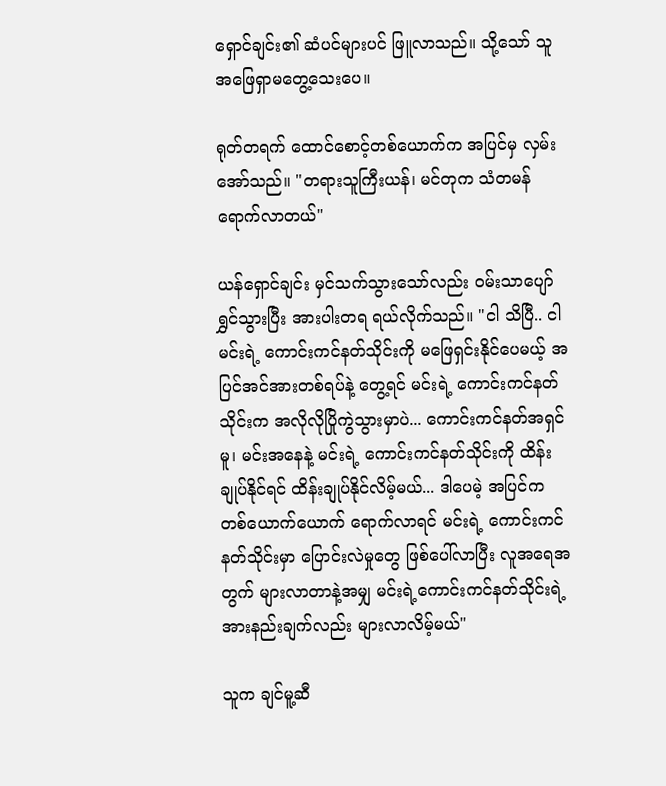ရှောင်ချင်း၏ ဆံပင်များပင် ဖြူလာသည်။ သို့သော် သူ အဖြေရှာမတွေ့သေးပေ။

ရုတ်တရက် ထောင်စောင့်တစ်ယောက်က အပြင်မှ လှမ်းအော်သည်။ "တရားသူကြီးယန်၊ မင်တုက သံတမန် ရောက်လာတယ်"

ယန်ရှောင်ချင်း မှင်သက်သွားသော်လည်း ဝမ်းသာပျော်ရွှင်သွားပြီး အားပါးတရ ရယ်လိုက်သည်။ "ငါ သိပြီ.. ငါ မင်းရဲ့ ကောင်းကင်နတ်သိုင်းကို မဖြေရှင်းနိုင်ပေမယ့် အပြင်အင်အားတစ်ရပ်နဲ့ တွေ့ရင် မင်းရဲ့ ကောင်းကင်နတ်သိုင်းက အလိုလိုပြိုကွဲသွားမှာပဲ... ကောင်းကင်နတ်အရှင်မူ၊ မင်းအနေနဲ့ မင်းရဲ့ ကောင်းကင်နတ်သိုင်းကို ထိန်းချုပ်နိုင်ရင် ထိန်းချုပ်နိုင်လိမ့်မယ်... ဒါပေမဲ့ အပြင်က တစ်ယောက်ယောက် ရောက်လာရင် မင်းရဲ့ ကောင်းကင်နတ်သိုင်းမှာ ပြောင်းလဲမှုတွေ ဖြစ်ပေါ်လာပြီး လူအရေအတွက် များလာတာနဲ့အမျှ မင်းရဲ့ကောင်းကင်နတ်သိုင်းရဲ့ အားနည်းချက်လည်း များလာလိမ့်မယ်"

သူက ချင်မူ့ဆီ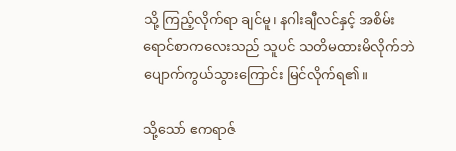သို့ ကြည့်လိုက်ရာ ချင်မူ၊ နဂါးချီလင်နှင့် အစိမ်းရောင်စာကလေးသည် သူပင် သတိမထားမိလိုက်ဘဲ ပျောက်ကွယ်သွားကြောင်း မြင်လိုက်ရ၏။

သို့သော် ဧကရာဇ်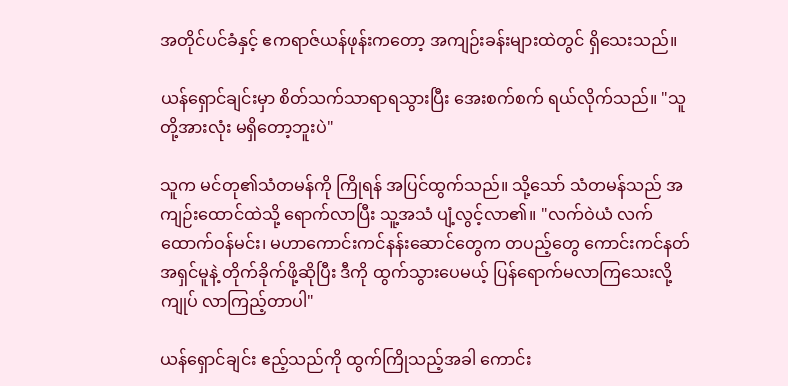အတိုင်ပင်ခံနှင့် ဧကရာဇ်ယန်ဖုန်းကတော့ အကျဉ်းခန်းများထဲတွင် ရှိသေးသည်။

ယန်ရှောင်ချင်းမှာ စိတ်သက်သာရာရသွားပြီး အေးစက်စက် ရယ်လိုက်သည်။ "သူတို့အားလုံး မရှိတော့ဘူးပဲ"

သူက မင်တု၏သံတမန်ကို ကြိုရန် အပြင်ထွက်သည်။ သို့သော် သံတမန်သည် အကျဉ်းထောင်ထဲသို့ ရောက်လာပြီး သူ့အသံ ပျံ့လွင့်လာ၏။ "လက်ဝဲယံ လက်ထောက်ဝန်မင်း၊ မဟာကောင်းကင်နန်းဆောင်တွေက တပည့်တွေ ကောင်းကင်နတ်အရှင်မူနဲ့ တိုက်ခိုက်ဖို့ဆိုပြီး ဒီကို ထွက်သွားပေမယ့် ပြန်ရောက်မလာကြသေးလို့ ကျုပ် လာကြည့်တာပါ"

ယန်ရှောင်ချင်း ဧည့်သည်ကို ထွက်ကြိုသည့်အခါ ကောင်း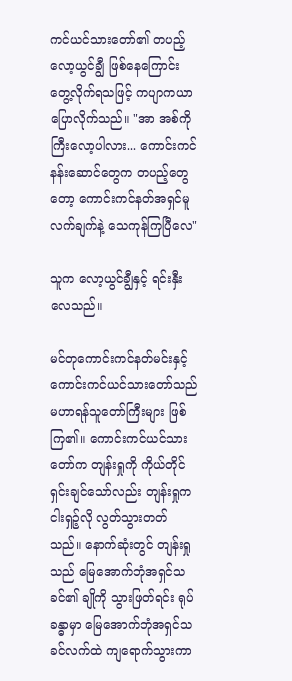ကင်ယင်သားတော်၏ တပည့် လော့ယွင်ချွီ ဖြစ်နေကြောင်း တွေ့လိုက်ရသဖြင့် ကပျာကယာ ပြောလိုက်သည်။ "အာ အစ်ကိုကြီးလော့ပါလား... ကောင်းကင်နန်းဆောင်တွေက တပည့်တွေတော့ ကောင်းကင်နတ်အရှင်မူ လက်ချက်နဲ့ သေကုန်ကြပြီလေ"

သူက လော့ယွင်ချွီနှင့် ရင်းနှီးလေသည်။

မင်တုကောင်းကင်နတ်မင်းနှင့် ကောင်းကင်ယင်သားတော်သည် မဟာရန်သူတော်ကြီးများ ဖြစ်ကြ၏။ ကောင်းကင်ယင်သားတော်က တျန်းရှုကို ကိုယ်တိုင်ရှင်းချင်သော်လည်း တျန်းရှုက ငါးရှဉ့်လို လွတ်သွားတတ်သည်။ နောက်ဆုံးတွင် တျန်းရှုသည် မြေအောက်ဘုံအရှင်သခင်၏ ချိုကို သွားဖြတ်ရင်း ရုပ်ခန္ဓာမှာ မြေအောက်ဘုံအရှင်သခင်လက်ထဲ ကျရောက်သွားကာ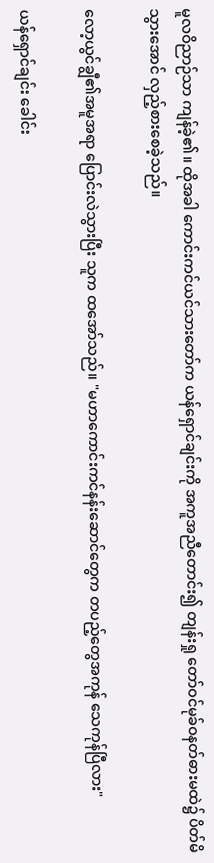မူလဝိညာဉ်သာ ကျန်ခဲ့၏။ ထိုအခါ ကောင်းကင်ယင်သားတော်က ယန်ရှောင်ချင်းကို အကူအညီတောင်း၍ တျန်းရှု တော်ဝင်မုခ်ဝနတ်ဓားမထဲ၌ ပိတ်မိသွားအောင် လှည့်စားစေခဲ့သည်။

လော့ယွင်ချွီ၏အမူအရာ ပြောင်းလဲသွားပြီး သူက ထအော်သည်။ "မဟာကောင်းကင်နန်းဆောင်တွေက တပည့်တွေအကုန် သေကုန်ပြီလား"

ယန်ရှောင်ချင်း ခေါင်း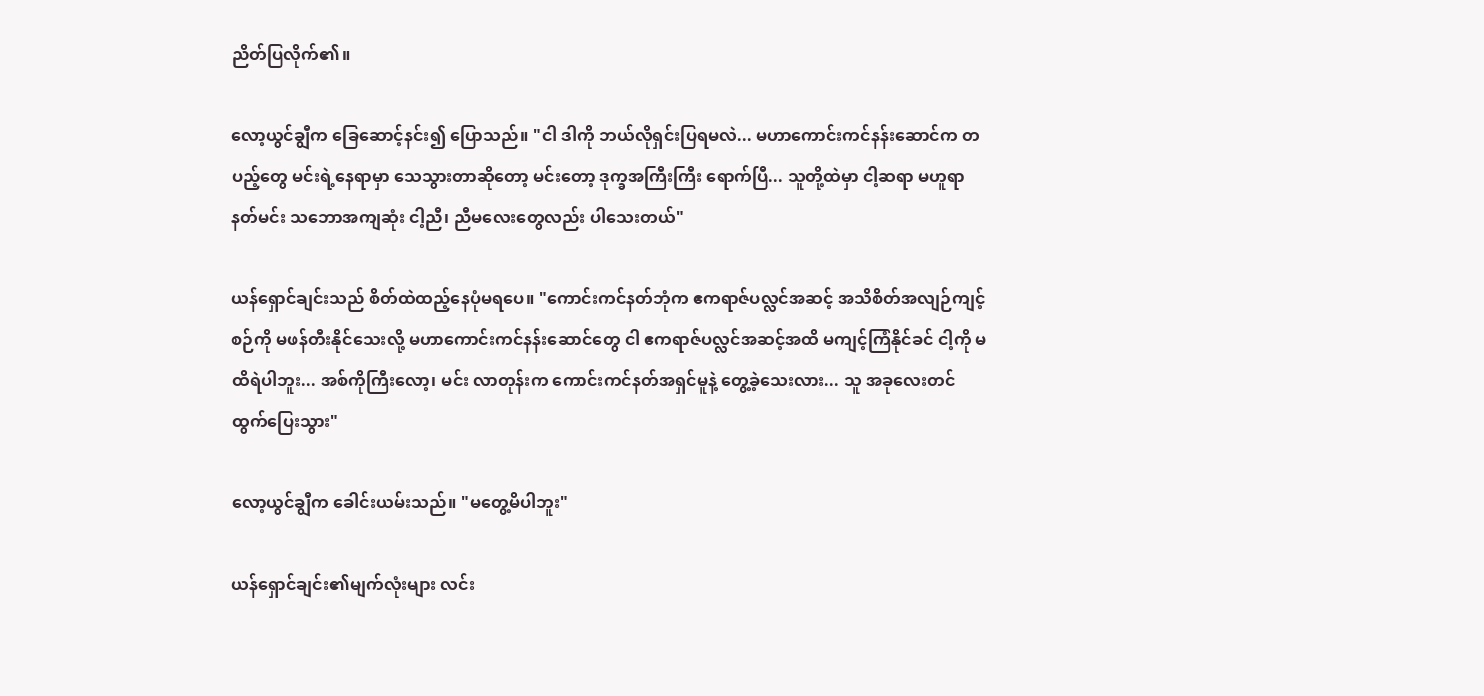ညိတ်ပြလိုက်၏။

လော့ယွင်ချွီက ခြေဆောင့်နင်း၍ ပြောသည်။ "ငါ ဒါကို ဘယ်လိုရှင်းပြရမလဲ... မဟာကောင်းကင်နန်းဆောင်က တပည့်တွေ မင်းရဲ့နေရာမှာ သေသွားတာဆိုတော့ မင်းတော့ ဒုက္ခအကြီးကြီး ရောက်ပြီ... သူတို့ထဲမှာ ငါ့ဆရာ မဟူရာနတ်မင်း သဘောအကျဆုံး ငါ့ညီ၊ ညီမလေးတွေလည်း ပါသေးတယ်"

ယန်ရှောင်ချင်းသည် စိတ်ထဲထည့်နေပုံမရပေ။ "ကောင်းကင်နတ်ဘုံက ဧကရာဇ်ပလ္လင်အဆင့် အသိစိတ်အလျဉ်ကျင့်စဉ်ကို မဖန်တီးနိုင်သေးလို့ မဟာကောင်းကင်နန်းဆောင်တွေ ငါ ဧကရာဇ်ပလ္လင်အဆင့်အထိ မကျင့်ကြံနိုင်ခင် ငါ့ကို မထိရဲပါဘူး... အစ်ကိုကြီးလော့၊ မင်း လာတုန်းက ကောင်းကင်နတ်အရှင်မူနဲ့ တွေ့ခဲ့သေးလား... သူ အခုလေးတင် ထွက်ပြေးသွား"

လော့ယွင်ချွီက ခေါင်းယမ်းသည်။ "မတွေ့မိပါဘူး"

ယန်ရှောင်ချင်း၏မျက်လုံးများ လင်း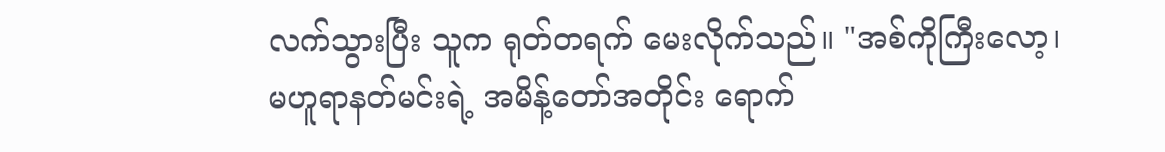လက်သွားပြီး သူက ရုတ်တရက် မေးလိုက်သည်။ "အစ်ကိုကြီးလော့၊ မဟူရာနတ်မင်းရဲ့ အမိန့်တော်အတိုင်း ရောက်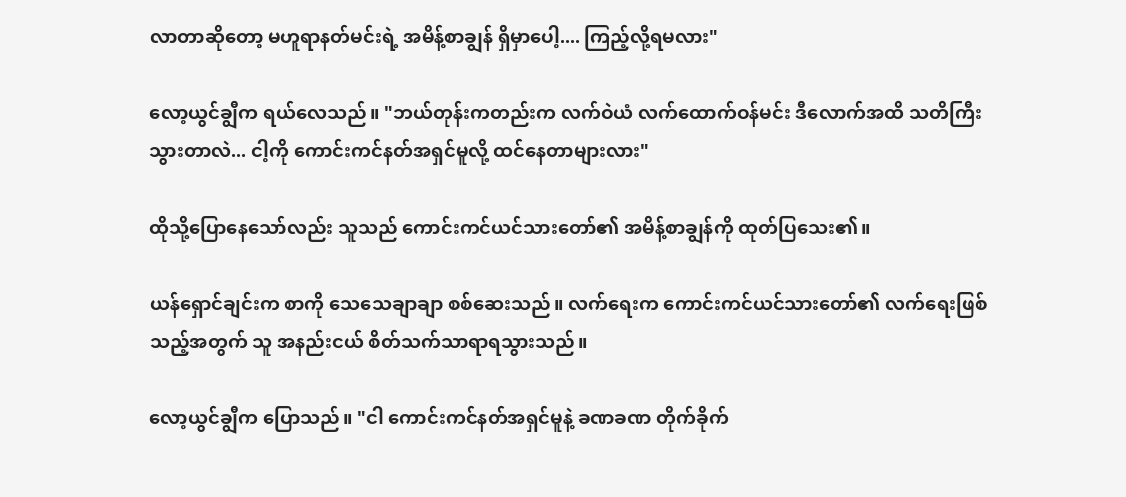လာတာဆိုတော့ မဟူရာနတ်မင်းရဲ့ အမိန့်စာချွန် ရှိမှာပေါ့.... ကြည့်လို့ရမလား"

လော့ယွင်ချွီက ရယ်လေသည်။ "ဘယ်တုန်းကတည်းက လက်ဝဲယံ လက်ထောက်ဝန်မင်း ဒီလောက်အထိ သတိကြီးသွားတာလဲ... ငါ့ကို ကောင်းကင်နတ်အရှင်မူလို့ ထင်နေတာများလား"

ထိုသို့ပြောနေသော်လည်း သူသည် ကောင်းကင်ယင်သားတော်၏ အမိန့်စာချွန်ကို ထုတ်ပြသေး၏။

ယန်ရှောင်ချင်းက စာကို သေသေချာချာ စစ်ဆေးသည်။ လက်ရေးက ကောင်းကင်ယင်သားတော်၏ လက်ရေးဖြစ်သည့်အတွက် သူ အနည်းငယ် စိတ်သက်သာရာရသွားသည်။

လော့ယွင်ချွီက ပြောသည်။ "ငါ ကောင်းကင်နတ်အရှင်မူနဲ့ ခဏခဏ တိုက်ခိုက်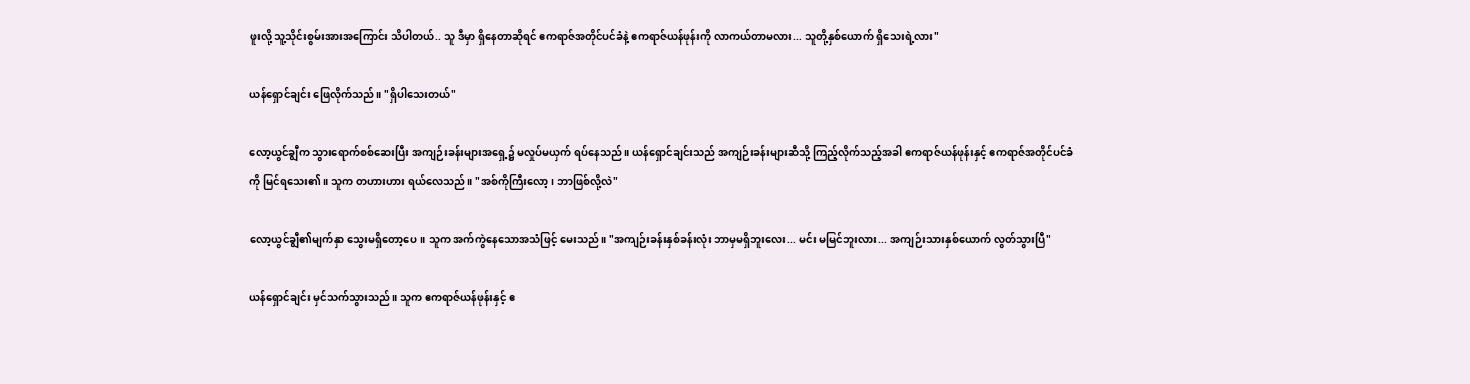ဖူးလို့ သူ့သိုင်းစွမ်းအားအကြောင်း သိပါတယ်.. သူ ဒီမှာ ရှိနေတာဆိုရင် ဧကရာဇ်အတိုင်ပင်ခံနဲ့ ဧကရာဇ်ယန်ဖုန်းကို လာကယ်တာမလား... သူတို့နှစ်ယောက် ရှိသေးရဲ့လား"

ယန်ရှောင်ချင်း ဖြေလိုက်သည်။ "ရှိပါသေးတယ်"

လော့ယွင်ချွီက သွားရောက်စစ်ဆေးပြီး အကျဉ်းခန်းများအရှေ့၌ မလှုပ်မယှက် ရပ်နေသည်။ ယန်ရှောင်ချင်းသည် အကျဉ်းခန်းများဆီသို့ ကြည့်လိုက်သည့်အခါ ဧကရာဇ်ယန်ဖုန်းနှင့် ဧကရာဇ်အတိုင်ပင်ခံကို မြင်ရသေး၏။ သူက တဟားဟား ရယ်လေသည်။ "အစ်ကိုကြီးလော့၊ ဘာဖြစ်လို့လဲ"

လော့ယွင်ချွီ၏မျက်နှာ သွေးမရှိတော့‌ပေ။ သူက အက်ကွဲနေသောအသံဖြင့် မေးသည်။ "အကျဉ်းခန်းနှစ်ခန်းလုံး ဘာမှမရှိဘူးလေး... မင်း မမြင်ဘူးလား... အကျဉ်းသားနှစ်ယောက် လွတ်သွားပြီ"

ယန်ရှောင်ချင်း မှင်သက်သွားသည်။ သူက ဧကရာဇ်ယန်ဖုန်းနှင့် ဧ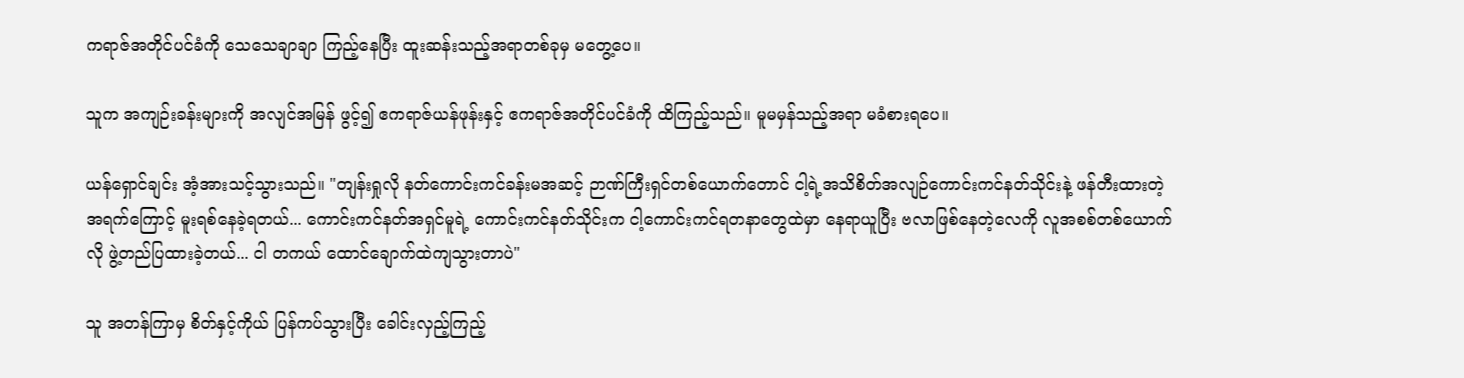ကရာဇ်အတိုင်ပင်ခံကို သေသေချာချာ ကြည့်နေပြီး ထူးဆန်းသည့်အရာတစ်ခုမှ မတွေ့ပေ။

သူက အကျဉ်းခန်းများကို အလျင်အမြန် ဖွင့်၍ ဧကရာဇ်ယန်ဖုန်းနှင့် ဧကရာဇ်အတိုင်ပင်ခံကို ထိကြည့်သည်။ မူမမှန်သည့်အရာ မခံစားရပေ။

ယန်ရှောင်ချင်း အံ့အားသင့်သွားသည်။ "တျန်းရှုလို နတ်ကောင်းကင်ခန်းမအဆင့် ဉာဏ်ကြီးရှင်တစ်ယောက်တောင် ငါ့ရဲ့အသိစိတ်အလျဉ်ကောင်းကင်နတ်သိုင်းနဲ့ ဖန်တီးထားတဲ့ အရက်ကြောင့် မူးရစ်နေခဲ့ရတယ်... ကောင်းကင်နတ်အရှင်မူရဲ့ ကောင်းကင်နတ်သိုင်းက ငါ့ကောင်းကင်ရတနာတွေထဲမှာ‌ နေရာယူပြီး ဗလာဖြစ်နေတဲ့လေကို လူအစစ်တစ်ယောက်လို ဖွဲ့တည်ပြထားခဲ့တယ်... ငါ တကယ် ထောင်ချောက်ထဲကျသွားတာပဲ"

သူ အတန်ကြာမှ စိတ်နှင့်ကိုယ် ပြန်ကပ်သွားပြီး ခေါင်းလှည့်ကြည့်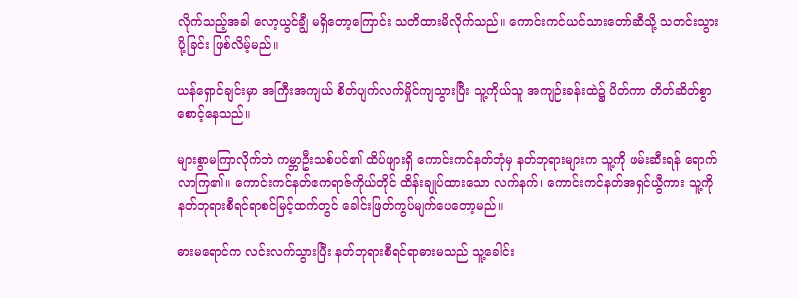လိုက်သည့်အခါ လော့ယွင်ချွီ မရှိတော့ကြောင်း သတိထားမိလိုက်သည်။ ကောင်းကင်ယင်သားတော်ဆီသို့ သတင်းသွားပို့ခြင်း ဖြစ်လိမ့်မည်။

ယန်ရှောင်ချင်းမှာ အကြီးအကျယ် စိတ်ပျက်လက်မှိုင်ကျသွားပြီး သူ့ကိုယ်သူ အကျဉ်းခန်းထဲ၌ ပိတ်ကာ တိတ်ဆိတ်စွာ စောင့်နေသည်။

များစွာမကြာလိုက်ဘဲ ကမ္ဘာဦးသစ်ပင်၏ ထိပ်ဖျားရှိ ကောင်းကင်နတ်ဘုံမှ နတ်ဘုရားများက သူ့ကို ဖမ်းဆီးရန် ရောက်လာကြ၏။ ကောင်းကင်နတ်ဧကရာဇ်ကိုယ်တိုင် ထိန်းချုပ်ထားသော လက်နက်၊ ကောင်းကင်နတ်အရှင်ယွီကား သူ့ကို နတ်ဘုရားစီရင်ရာစင်မြင့်ထက်တွင် ခေါင်းဖြတ်ကွပ်မျက်ပေတော့မည်။

ဓားမရောင်က လင်းလက်သွားပြီး နတ်ဘုရားစီရင်ရာဓားမသည် သူ့ခေါင်း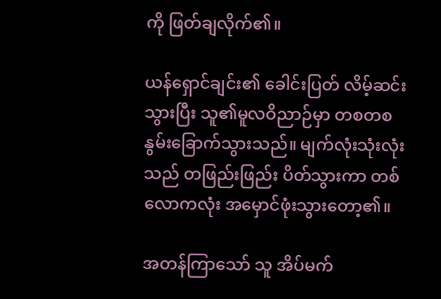ကို ဖြတ်ချလိုက်၏။

ယန်ရှောင်ချင်း၏ ခေါင်းပြတ် လိမ့်ဆင်းသွားပြီး သူ၏မူလဝိညာဉ်မှာ တစတစ နွမ်းခြောက်သွားသည်။ မျက်လုံးသုံးလုံးသည် တဖြည်းဖြည်း ပိတ်သွားကာ တစ်လောကလုံး အမှောင်ဖုံးသွားတော့၏။

အတန်ကြာသော် သူ အိပ်မက်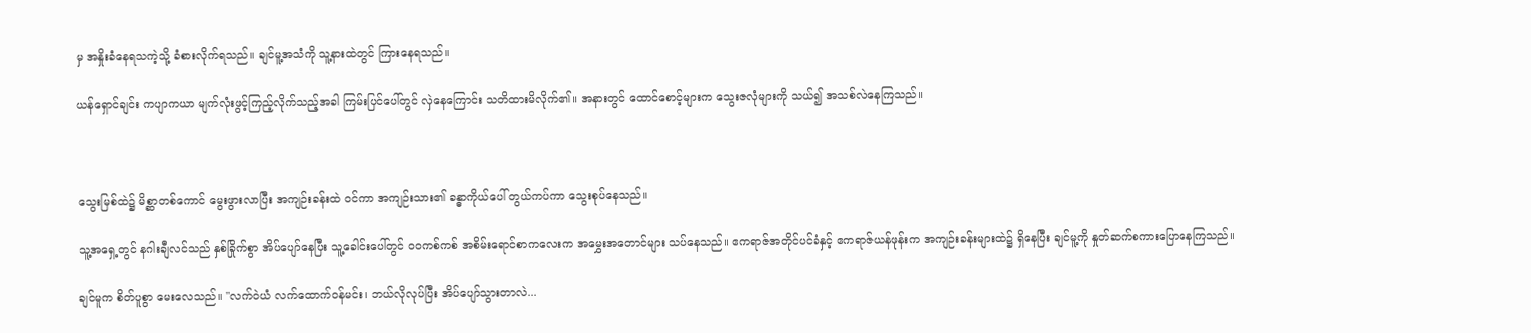မှ အနှိုးခံနေရသကဲ့သို့ ခံစားလိုက်ရသည်။ ချင်မူ့အသံကို သူ့နားထဲတွင် ကြားနေရသည်။

ယန်ရှောင်ချင်း ကပျာကယာ မျက်လုံးဖွင့်ကြည့်လိုက်သည့်အခါ ကြမ်းပြင်ပေါ်တွင် လှဲနေကြောင်း သတိထားမိလိုက်၏။ အနားတွင် ထောင်စောင့်များက သွေးဇလုံများကို သယ်၍ အသစ်လဲနေကြသည်။



သွေးမြစ်ထဲ၌ မိစ္ဆာတစ်ကောင် မွေးဖွားလာပြီး အကျဉ်းခန်းထဲ ဝင်ကာ အကျဉ်းသား၏ ခန္ဓာကိုယ်‌ပေါ် တွယ်ကပ်ကာ သွေးစုပ်နေသည်။

သူ့အရှေ့တွင် နဂါးချီလင်သည် နှစ်ခြိုက်စွာ အိပ်ပျော်နေပြီး သူ့ခေါင်းပေါ်တွင် ဝဝကစ်ကစ် အစိမ်းရောင်စာကလေးက အမွှေးအတောင်များ သပ်နေသည်။ ဧကရာဇ်အတိုင်ပင်ခံနှင့် ဧကရာဇ်ယန်ဖုန်းက အကျဉ်းခန်းများထဲ၌ ရှိနေပြီး ချင်မူ့ကို နှုတ်ဆက်စကားပြောနေကြသည်။

ချင်မူက စိတ်ပူစွာ မေးလေသည်။ "လက်ဝဲယံ လက်ထောက်ဝန်မင်း၊ ဘယ်လိုလုပ်ပြီး အိပ်ပျော်သွားတာလဲ...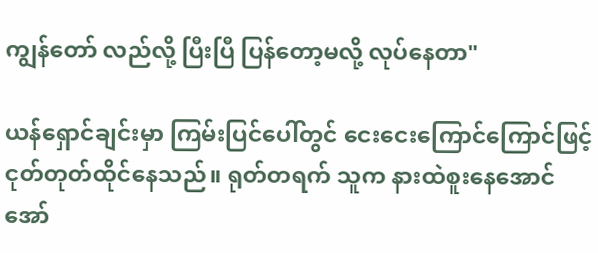ကျွန်တော် လည်လို့ ပြီးပြီ ပြန်တော့မလို့ လုပ်နေတာ"

ယန်ရှောင်ချင်းမှာ ကြမ်းပြင်ပေါ်တွင် ငေးငေးကြောင်ကြောင်ဖြင့် ငုတ်တုတ်ထိုင်နေသည်။ ရုတ်တရက် သူက နားထဲစူးနေအောင် အော်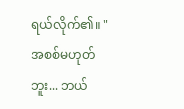ရယ်လိုက်၏။ "အစစ်မဟုတ်ဘူး... ဘယ်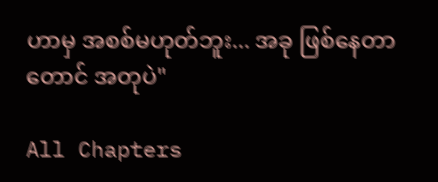ဟာမှ အစစ်မဟုတ်ဘူး... အခု ဖြစ်နေတာတောင် အတုပဲ"

All Chapters